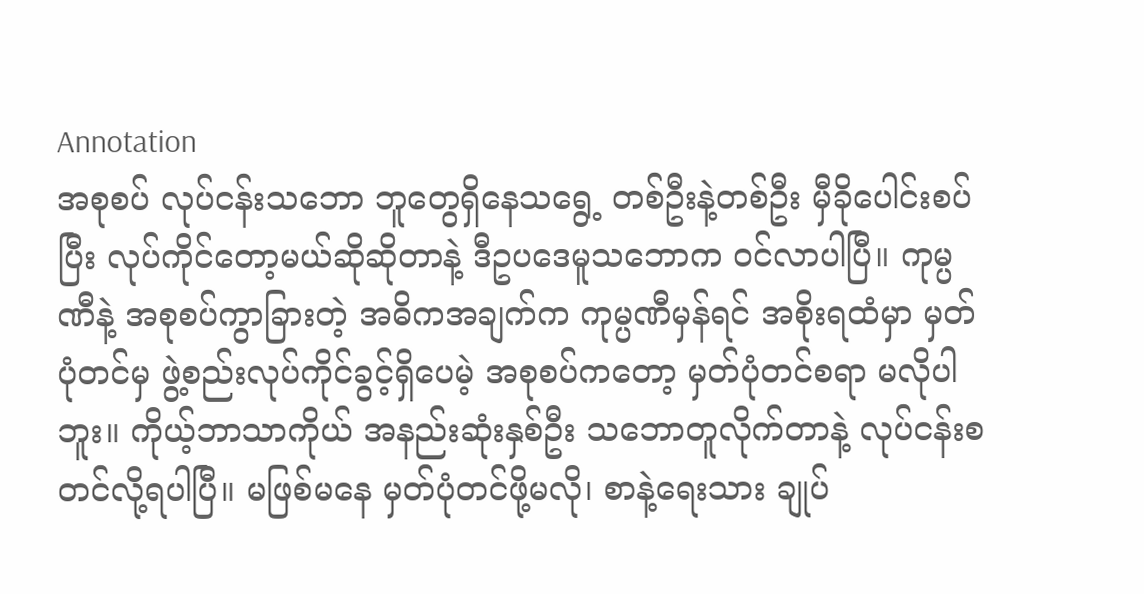Annotation
အစုစပ် လုပ်ငန်းသဘော ဘူတွေရှိနေသရွေ့ တစ်ဦးနဲ့တစ်ဦး မှီခိုပေါင်းစပ်ပြီး လုပ်ကိုင်တော့မယ်ဆိုဆိုတာနဲ့ ဒီဥပဒေမူသဘောက ဝင်လာပါပြီ။ ကုမ္ပဏီနဲ့ အစုစပ်ကွာခြားတဲ့ အဓိကအချက်က ကုမ္ပဏီမှန်ရင် အစိုးရထံမှာ မှတ်ပုံတင်မှ ဖွဲ့စည်းလုပ်ကိုင်ခွင့်ရှိပေမဲ့ အစုစပ်ကတော့ မှတ်ပုံတင်စရာ မလိုပါဘူး။ ကိုယ့်ဘာသာကိုယ် အနည်းဆုံးနှစ်ဦး သဘောတူလိုက်တာနဲ့ လုပ်ငန်းစတင်လို့ရပါပြီ။ မဖြစ်မနေ မှတ်ပုံတင်ဖို့မလို၊ စာနဲ့ရေးသား ချုပ်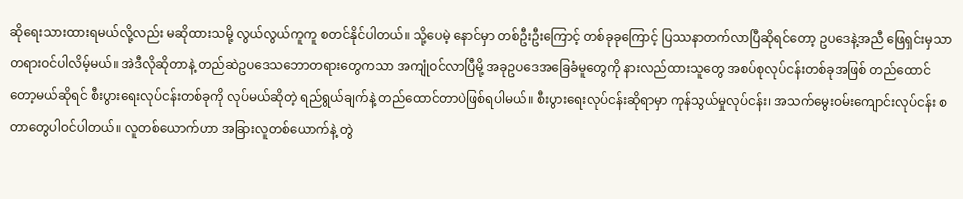ဆိုရေးသားထားရမယ်လို့လည်း မဆိုထားသမို့ လွယ်လွယ်ကူကူ စတင်နိုင်ပါတယ်။ သို့ပေမဲ့ နောင်မှာ တစ်ဦးဦးကြောင့် တစ်ခုခုကြောင့် ပြဿနာတက်လာပြီဆိုရင်တော့ ဥပဒေနဲ့အညီ ဖြေရှင်းမှသာ တရားဝင်ပါလိမ့်မယ်။ အဲဒီလိုဆိုတာနဲ့ တည်ဆဲဥပဒေသဘောတရားတွေကသာ အကျုံဝင်လာပြီမို့ အခုဥပဒေအခြေခံမူတွေကို နားလည်ထားသူတွေ အစပ်စုလုပ်ငန်းတစ်ခုအဖြစ် တည်ထောင်တော့မယ်ဆိုရင် စီးပွားရေးလုပ်ငန်းတစ်ခုကို လုပ်မယ်ဆိုတဲ့ ရည်ရွယ်ချက်နဲ့ တည်ထောင်တာပဲဖြစ်ရပါမယ်။ စီးပွားရေးလုပ်ငန်းဆိုရာမှာ ကုန်သွယ်မှုလုပ်ငန်း၊ အသက်မွေးဝမ်းကျောင်းလုပ်ငန်း စတာတွေပါဝင်ပါတယ်။ လူတစ်ယောက်ဟာ အခြားလူတစ်ယောက်နဲ့ တွဲ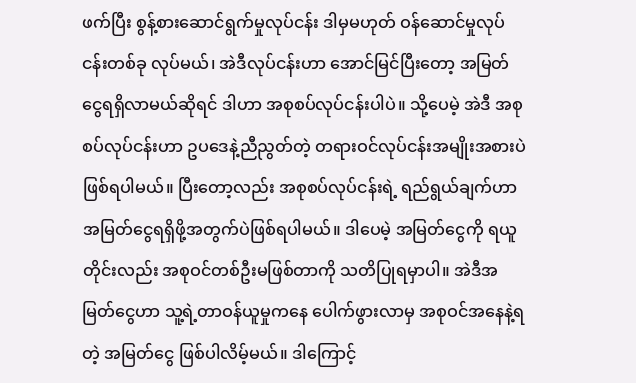ဖက်ပြီး စွန့်စားဆောင်ရွက်မှုလုပ်ငန်း ဒါမှမဟုတ် ဝန်ဆောင်မှုလုပ်ငန်းတစ်ခု လုပ်မယ်၊ အဲဒီလုပ်ငန်းဟာ အောင်မြင်ပြီးတော့ အမြတ်ငွေရရှိလာမယ်ဆိုရင် ဒါဟာ အစုစပ်လုပ်ငန်းပါပဲ။ သို့ပေမဲ့ အဲဒီ အစုစပ်လုပ်ငန်းဟာ ဥပဒေနဲ့ညီညွတ်တဲ့ တရားဝင်လုပ်ငန်းအမျိုးအစားပဲ ဖြစ်ရပါမယ်။ ပြီးတော့လည်း အစုစပ်လုပ်ငန်းရဲ့ ရည်ရွယ်ချက်ဟာ အမြတ်ငွေရရှိဖို့အတွက်ပဲဖြစ်ရပါမယ်။ ဒါပေမဲ့ အမြတ်ငွေကို ရယူတိုင်းလည်း အစုဝင်တစ်ဦးမဖြစ်တာကို သတိပြုရမှာပါ။ အဲဒီအမြတ်ငွေဟာ သူ့ရဲ့တာဝန်ယူမှုကနေ ပေါက်ဖွားလာမှ အစုဝင်အနေနဲ့ရတဲ့ အမြတ်ငွေ ဖြစ်ပါလိမ့်မယ်။ ဒါကြောင့်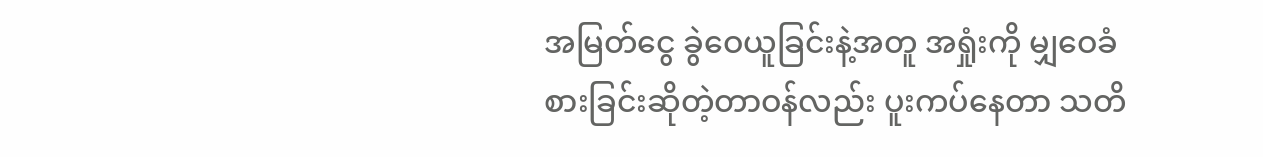အမြတ်ငွေ ခွဲဝေယူခြင်းနဲ့အတူ အရှုံးကို မျှဝေခံစားခြင်းဆိုတဲ့တာဝန်လည်း ပူးကပ်နေတာ သတိ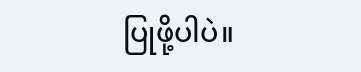ပြုဖို့ပါပဲ။